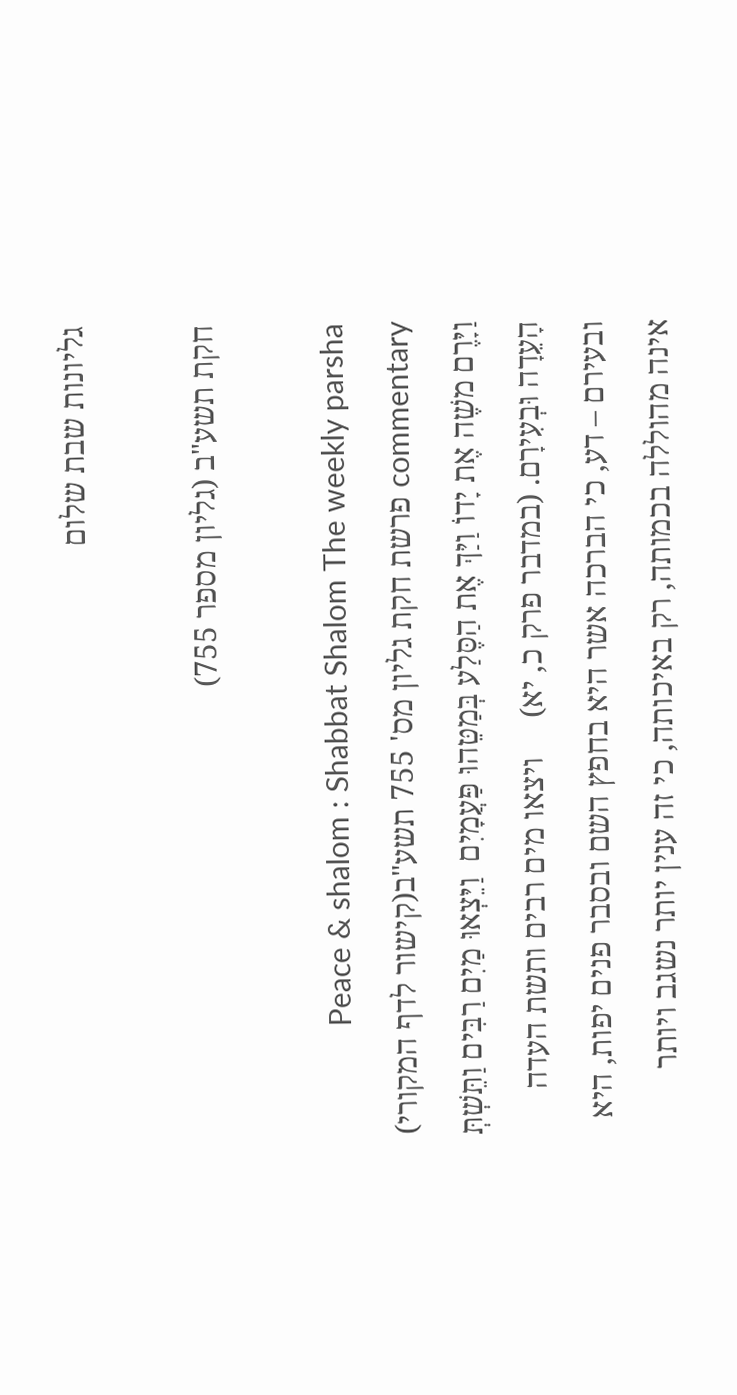גליונות שבת שלום

חקת תשע"ב (גליון מספר 755)

Peace & shalom : Shabbat Shalom The weekly parsha commentary פרשת חקת גליון מס' 755 תשע"ב(קישור לדף המקורי) וַיָּרֶם משֶׁה אֶת יָדוֹ וַיַּךְ אֶת הַסֶּלַע בְּמַטֵּהוּ פַּעֲמָיִם  וַיֵּצְאוּ מַיִם רַבִּים וַתֵּשְׁתְּ הָעֵדָה וּבְעִירָם. (במדבר פרק כ, יא)     ויצאו מים רבים ותשת העדה ובעירם – דע, כי הברכה אשר היא בחפץ השם ובסבר פנים יפות, היא אינה מהוללה בכמותה, רק באיכותה, כי זה ענין יותר נשגב ויותר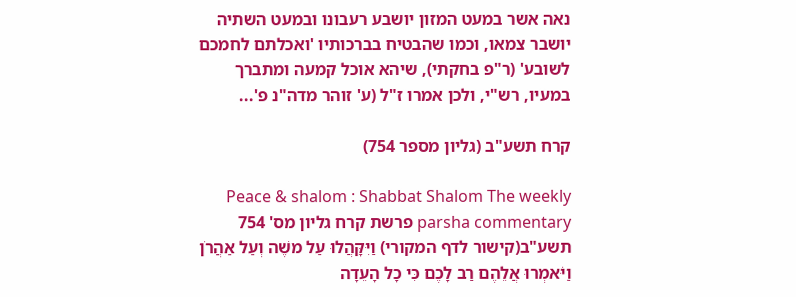נאה אשר במעט המזון יושבע רעבונו ובמעט השתיה יושבר צמאו, וכמו שהבטיח בברכותיו 'ואכלתם לחמכם לשובע' (ר"פ בחקתי), שיהא אוכל קמעה ומתברך במעיו, רש"י, ולכן אמרו ז"ל (ע' זוהר מדה"נ פ'...

קרח תשע"ב (גליון מספר 754)

Peace & shalom : Shabbat Shalom The weekly parsha commentary פרשת קרח גליון מס' 754 תשע"ב(קישור לדף המקורי) וַיִּקָּהֲלוּ עַל משֶׁה וְעַל אַהֲרֹן וַיֹּאמְרוּ אֲלֵהֶם רַב לָכֶם כִּי כָל הָעֵדָה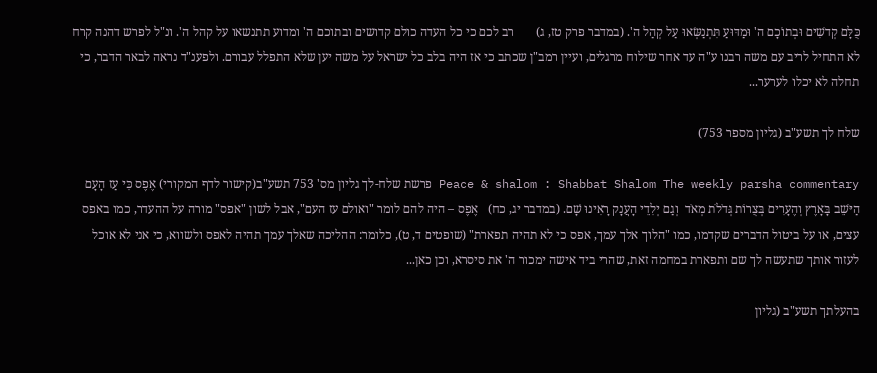כֻּלָּם קְדשִׁים וּבְתוֹכָם ה' וּמַדּוּעַ תִּתְנַשְּׂאוּ עַל קְהַל ה'. (במדבר פרק טז, ג)       רב לכם כי כל העדה כולם קדושים ובתוכם ה' ומדוע תתנשאו על קהל ה'. ונ"ל לפרש דהנה קרח לא התחיל לריב עם משה רבנו ע"ה עד אחר שילוח מרגלים, ועיין רמב"ן שכתב כי אז היה בלב כל ישראל על משה יען שלא התפלל עבורם. ולפענ"ד נראה לבאר הדבר, כי תחלה לא יכלו לערער...

שלח לך תשע"ב (גליון מספר 753)

Peace & shalom : Shabbat Shalom The weekly parsha commentary פרשת שלח-לך גליון מס' 753 תשע"ב(קישור לדף המקורי) אֶפֶס כִּי עַז הָעָם הַיּשֵׁב בָּאָרֶץ וְהֶעָרִים בְּצֻרוֹת גְּדֹלֹת מְאֹד  וְגַם יְלִדֵי הָעֲנָק רָאִינוּ שָׁם. (במדבר יג, כח)   אֶפֶס – היה להם לומר "ואולם עז העם", אבל לשון "אפס" מורה על ההעדר, כמו באפס עצים, או על ביטול הדברים שקדמו, כמו "הלוך אלך עמך, אפס כי לא תהיה תפארת" (שופטים ד, ט), כלומר: ההליכה שאלך עמך תהיה לאפס ולשווא, כי אני לא אוכל לעזור אותך שתעשה לך שם ותפארת במחמה זאת, שהרי ביד אישה ימכור ה' את סיסרא, וכן כאן...

בהעלתך תשע"ב (גליון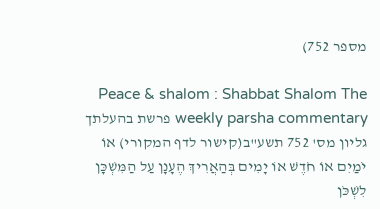מספר 752)

Peace & shalom : Shabbat Shalom The weekly parsha commentary פרשת בהעלתך גליון מס' 752 תשע"ב(קישור לדף המקורי) אוֹ יֹמַיִם אוֹ חֹדֶשׁ אוֹ יָמִים בְּהַאֲרִיךְ הֶעָנָן עַל הַמִּשְׁכָּן לִשְׁכֹּן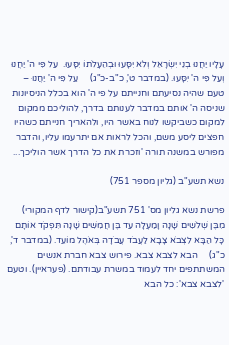עָלָיו יַחֲנוּ בְנֵי יִשְׂרָאֵל וְלֹא יִסָּעוּ וּבְהֵעָלֹתוֹ יִסָּעוּ.  עַל פִּי ה' יַחֲנוּ וְעַל פִּי ה' יִסָּעוּ. (במדבר ט', כ"ב-כ"ג)     עַל פִּי ה' יַחֲנוּ – טעם שהיה נסיעתם וחנייתם על פי ה' הוא בכלל הניסיונות שניסה ה' אותם במדבר לענותם בדרך, להוליכם ממקום למקום כשביקשו לנוח באשר היו, ולהאריך חנייתם כשהיו חפצים ליסע משם, והכל לראות אם יתרעמו עליו, והדבר מפורש במשנה תורה 'וזכרת את כל הדרך אשר הוליכך...

נשא תשע"ב (גליון מספר 751)

פרשת נשא גליון מס' 751 תשע"ב(קישור לדף המקורי) מִבֶּן שְׁלשִׁים שָׁנָה וָמַעְלָה עַד בֶּן חֲמִשִּׁים שָׁנָה תִּפְקֹד אוֹתָם  כָּל הַבָּא לִצְבֹא צָבָא לַעֲבֹד עֲבֹדָה בְּאֹהֶל מוֹעֵד. (במדבר ד', כ"ג)     הבא לצבא צבא. פירוש צבא חברת אנשים המשתתפים יחד לעמוד במשרת עבודתם. (פעראיין). וטעם 'לצבא צבא': כל הבא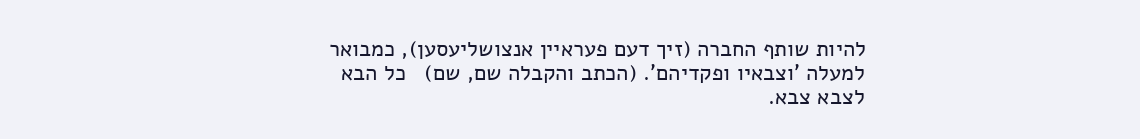להיות שותף החברה (זיך דעם פעראיין אנצושליעסען), כמבואר למעלה 'וצבאיו ופקדיהם'. (הכתב והקבלה שם, שם)   כל הבא לצבא צבא.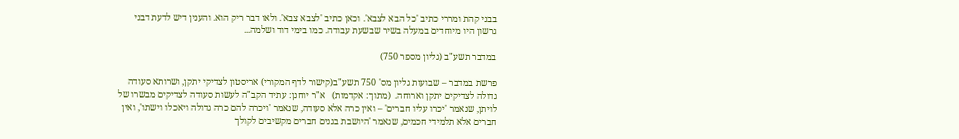בבני קהת ומררי כתיב 'כל הבא לצבא'. וכאן כתיב 'לצבא צבא'. ולאו דבר ריק הוא. והענין דיש לדעת דבני גרשון היו מיוחדים במעלה בשיר שבשעת עבודה. כמו בימי דוד ושלמה...

במדבר תשע"ב (גליון מספר 750)

פרשת במדבר – שבועות גליון מס' 750 תשע"ב(קישור לדף המקורי) אריסטון לצדיקי יתקן, ושרותא סעודה גדולה לצדיקים יתקן וארוחה.  (מתוך: אקדמות)   א"ר יוחנן: עתיד הקב"ה לעשות סעודה לצדיקים מבשרו של לויתן, שנאמר 'יכרו עליו חברים' – ואין כרה אלא סעודה, שנאמר 'ויכרה להם כרה גדולה ויאכלו וישתו', ואין חברים אלא תלמידי חכמים, שנאמר 'היושבת בגנים חברים מקשיבים לקולך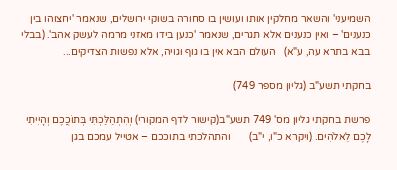השמיעני' והשאר מחלקין אותו ועושין בו סחורה בשוקי ירושלים, שנאמר 'יחצוהו בין כנענים' – ואין כנענים אלא תגרים, שנאמר 'כנען בידו מאזני מרמה לעשק אהב'. (בבלי בבא בתרא עה, ע"א)   העולם הבא אין בו גוף וגויה, אלא נפשות הצדיקים...

בחקתי תשע"ב (גליון מספר 749)

פרשת בחקתי גליון מס' 749 תשע"ב(קישור לדף המקורי) וְהִתְהַלַּכְתִּי בְּתוֹכֲכֶם וְהָיִיתִי לָכֶם לֵאלֹהִים. (ויקרא כ"ו, י"ב)       והתהלכתי בתוככם – אטייל עמכם בגן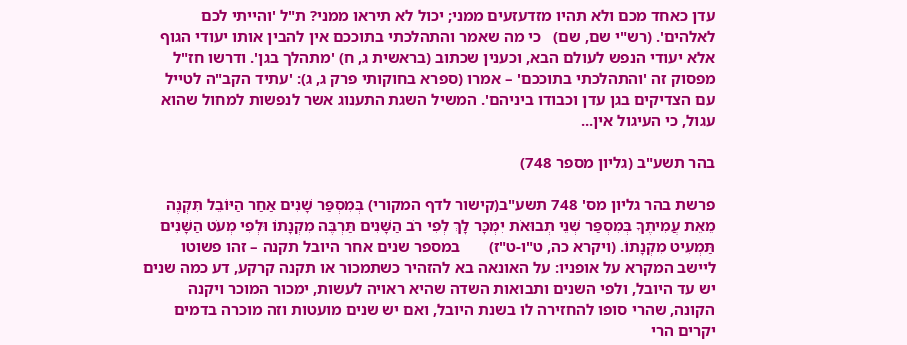עדן כאחד מכם ולא תהיו מזדעזעים ממני; יכול לא תיראו ממני? ת"ל 'והייתי לכם לאלהים'. (רש"י שם, שם)   כי מה שאמר והתהלכתי בתוככם אין להבין אותו יעודי הגוף אלא יעודי הנפש לעולם הבא, וכענין שכתוב (בראשית ג, ח) 'מתהלך בגן'. ודרשו חז"ל מפסוק זה 'והתהלכתי בתוככם' – אמרו (ספרא בחוקותי פרק ג, ג): 'עתיד הקב"ה לטייל עם הצדיקים בגן עדן וכבודו ביניהם'. המשיל השגת התענוג אשר לנפשות למחול שהוא עגול, כי העיגול אין...

בהר תשע"ב (גליון מספר 748)

פרשת בהר גליון מס' 748 תשע"ב(קישור לדף המקורי) בְּמִסְפַּר שָׁנִים אַחַר הַיּוֹבֵל תִּקְנֶה מֵאֵת עֲמִיתֶךָ בְּמִסְפַּר שְׁנֵי תְבוּאֹת יִמְכָּר לָךְ לְפִי רֹב הַשָּׁנִים תַּרְבֶּה מִקְנָתוֹ וּלְפִי מְעֹט הַשָּׁנִים תַּמְעִיט מִקְנָתוֹ. (ויקרא כה, ט"ו-ט"ז)       במספר שנים אחר היובל תקנה – זהו פשוטו ליישב המקרא על אופניו: על האונאה בא להזהיר כשתמכור או תקנה קרקע, דע כמה שנים יש עד היובל, ולפי השנים ותבואות השדה שהיא ראויה לעשות, ימכור המוכר ויקנה הקונה, שהרי סופו להחזירה לו בשנת היובל, ואם יש שנים מועטות וזה מוכרה בדמים יקרים הרי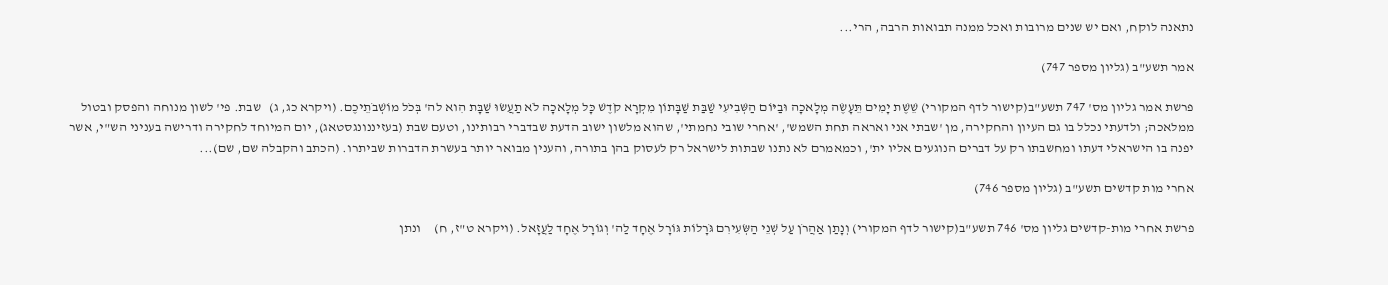נתאנה לוקח, ואם יש שנים מרובות ואכל ממנה תבואות הרבה, הרי...

אמר תשע"ב (גליון מספר 747)

פרשת אמר גליון מס' 747 תשע"ב(קישור לדף המקורי) שֵׁשֶׁת יָמִים תֵּעָשֶׂה מְלָאכָה וּבַיּוֹם הַשְּׁבִיעִי שַׁבַּת שַׁבָּתוֹן מִקְרָא קֹדֶשׁ כָּל מְלָאכָה לֹא תַעֲשׂוּ שַׁבָּת הִוא לה' בְּכֹל מוֹשְׁבֹתֵיכֶם. (ויקרא כג, ג)   שבת. פי' לשון מנוחה והפסק ובטול ממלאכה; ולדעתי נכלל בו גם העיון והחקירה, מן 'שבתי אני ואראה תחת השמש', 'אחרי שובי נחמתי', שהוא מלשון ישוב הדעת שבדברי רבותינו, וטעם שבת (בעזיננונגסטאג), יום המיוחד לחקירה ודרישה בעניני הש"י, אשר יפנה בו הישראלי דעתו ומחשבתו רק על דברים הנוגעים אליו ית', וכמאמרם לא נתנו שבתות לישראל רק לעסוק בהן בתורה, והענין מבואר יותר בעשרת הדברות שביתרו. (הכתב והקבלה שם, שם)...

אחרי מות קדשים תשע"ב (גליון מספר 746)

פרשת אחרי מות-קדשים גליון מס' 746 תשע"ב(קישור לדף המקורי) וְנָתַן אַהֲרֹן עַל שְׁנֵי הַשְּׂעִירִם גֹּרָלוֹת גּוֹרָל אֶחָד לַה' וְגוֹרָל אֶחָד לַעֲזָאל. (ויקרא ט"ז, ח)     ונתן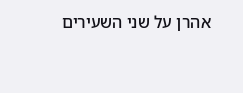אהרן על שני השעירים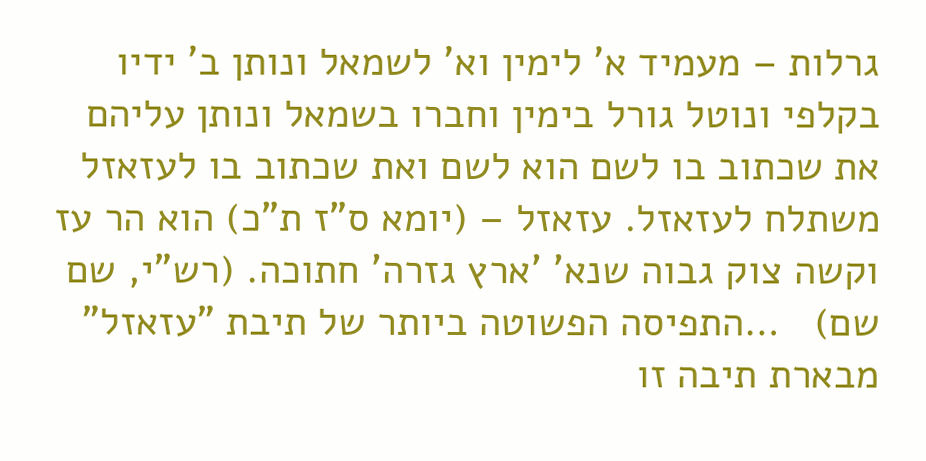גרלות – מעמיד א' לימין וא' לשמאל ונותן ב' ידיו בקלפי ונוטל גורל בימין וחברו בשמאל ונותן עליהם את שכתוב בו לשם הוא לשם ואת שכתוב בו לעזאזל משתלח לעזאזל. עזאזל – (יומא ס"ז ת"כ) הוא הר עז וקשה צוק גבוה שנא' 'ארץ גזרה' חתוכה. (רש"י, שם שם)   …התפיסה הפשוטה ביותר של תיבת "עזאזל" מבארת תיבה זו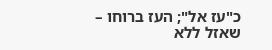כ"עז אל"; העז ברוחו – שאזל ללא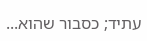עתיד; כסבור שהוא...